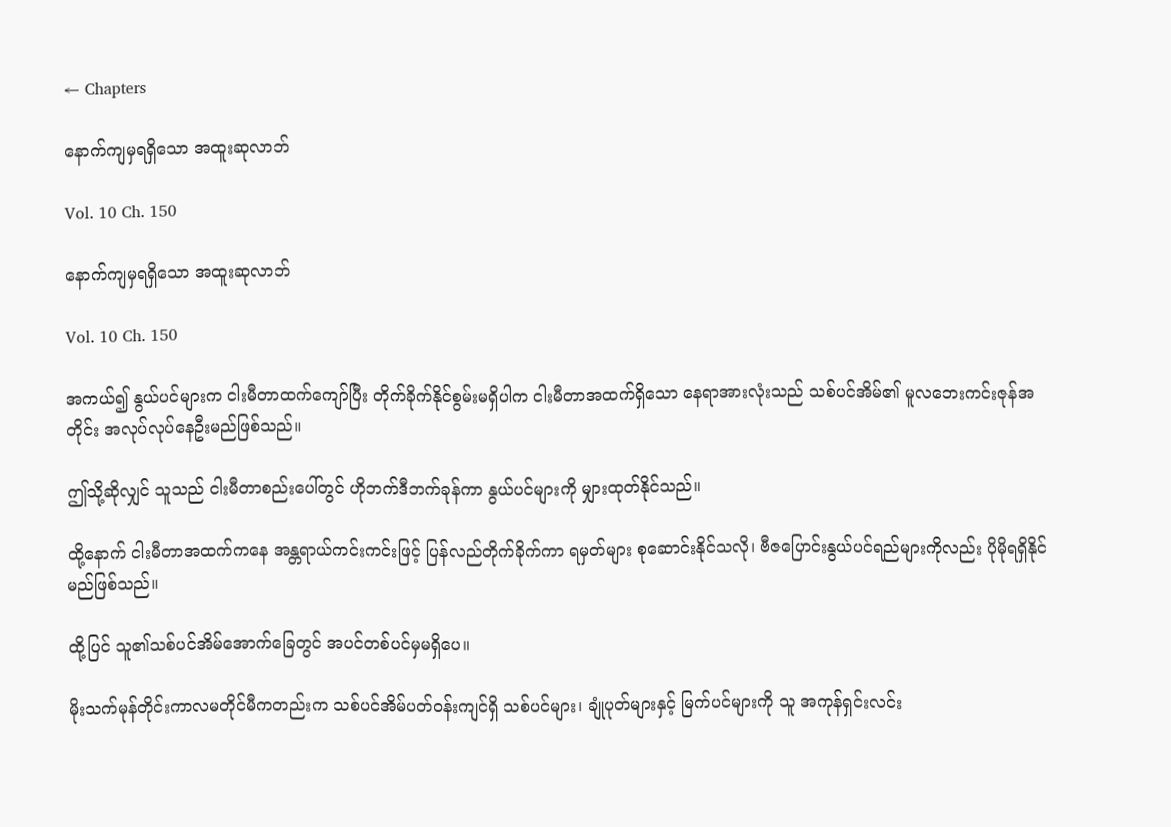← Chapters

နောက်ကျမှရရှိသော အထူးဆုလာဘ်

Vol. 10 Ch. 150

နောက်ကျမှရရှိသော အထူးဆုလာဘ်

Vol. 10 Ch. 150

အကယ်၍ နွယ်ပင်များက ငါးမီတာထက်ကျော်ပြီး တိုက်ခိုက်နိုင်စွမ်းမရှိပါက ငါးမီတာအထက်ရှိသော နေရာအားလုံးသည် သစ်ပင်အိမ်၏ မူလဘေးကင်းဇုန်အတိုင်း အလုပ်လုပ်နေဦးမည်ဖြစ်သည်။

ဤသို့ဆိုလျှင် သူသည် ငါးမီတာစည်းပေါ်တွင် ဟိုဘက်ဒီဘက်ခုန်ကာ နွယ်ပင်များကို မျှားထုတ်နိုင်သည်။

ထို့နောက် ငါးမီတာအထက်ကနေ အန္တရာယ်ကင်းကင်းဖြင့် ပြန်လည်တိုက်ခိုက်ကာ ရမှတ်များ စုဆောင်းနိုင်သလို၊ ဗီဇပြောင်းနွယ်ပင်ရည်များကိုလည်း ပိုမိုရရှိနိုင်မည်ဖြစ်သည်။

ထို့ပြင် သူ၏သစ်ပင်အိမ်အောက်ခြေတွင် အပင်တစ်ပင်မှမရှိပေ။

မိုးသက်မုန်တိုင်းကာလမတိုင်မီကတည်းက သစ်ပင်အိမ်ပတ်ဝန်းကျင်ရှိ သစ်ပင်များ၊ ချုံပုတ်များနှင့် မြက်ပင်များကို သူ အကုန်ရှင်းလင်း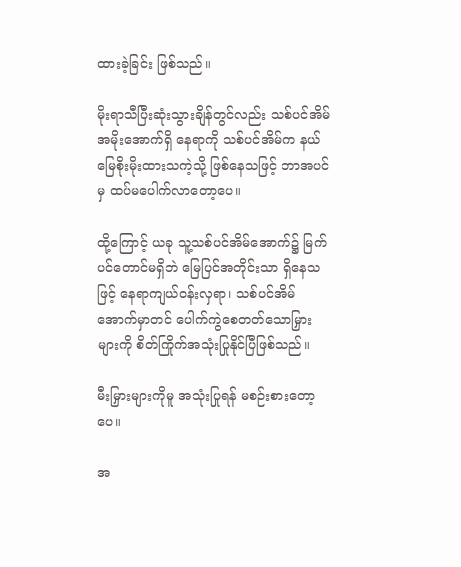ထားခဲ့ခြင်း ဖြစ်သည်။

မိုးရာသီပြီးဆုံးသွားချိန်တွင်လည်း သစ်ပင်အိမ်အမိုးအောက်ရှိ နေရာကို သစ်ပင်အိမ်က နယ်မြေစိုးမိုးထားသကဲ့သို့ ဖြစ်နေသဖြင့် ဘာအပင်မှ ထပ်မပေါက်လာတော့ပေ။

ထို့ကြောင့် ယခု သူ့သစ်ပင်အိမ်အောက်၌ မြက်ပင်တောင်မရှိဘဲ မြေပြင်အတိုင်းသာ ရှိနေသဖြင့် နေရာကျယ်ဝန်းလှရာ၊ သစ်ပင်အိမ်အောက်မှာတင် ပေါက်ကွဲစေတတ်သောမြှားများကို စိတ်ကြိုက်အသုံးပြုနိုင်ပြီဖြစ်သည်။

မီးမြှားများကိုမူ အသုံးပြုရန် မစဉ်းစားတော့ပေ။

အ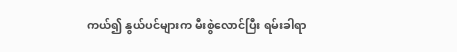ကယ်၍ နွယ်ပင်များက မီးစွဲလောင်ပြီး ရမ်းခါရာ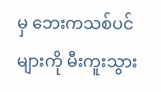မှ ဘေးကသစ်ပင်များကို မီးကူးသွား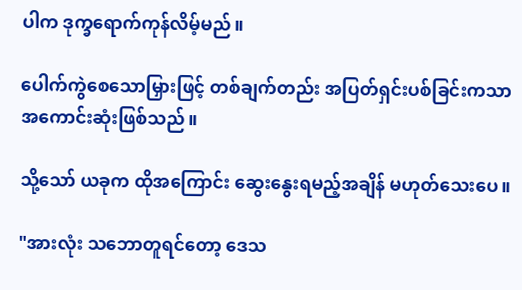ပါက ဒုက္ခရောက်ကုန်လိမ့်မည်။

ပေါက်ကွဲစေသောမြှားဖြင့် တစ်ချက်တည်း အပြတ်ရှင်းပစ်ခြင်းကသာ အကောင်းဆုံးဖြစ်သည်။

သို့သော် ယခုက ထိုအကြောင်း ဆွေးနွေးရမည့်အချိန် မဟုတ်သေးပေ။

"အားလုံး သဘောတူရင်တော့ ဒေသ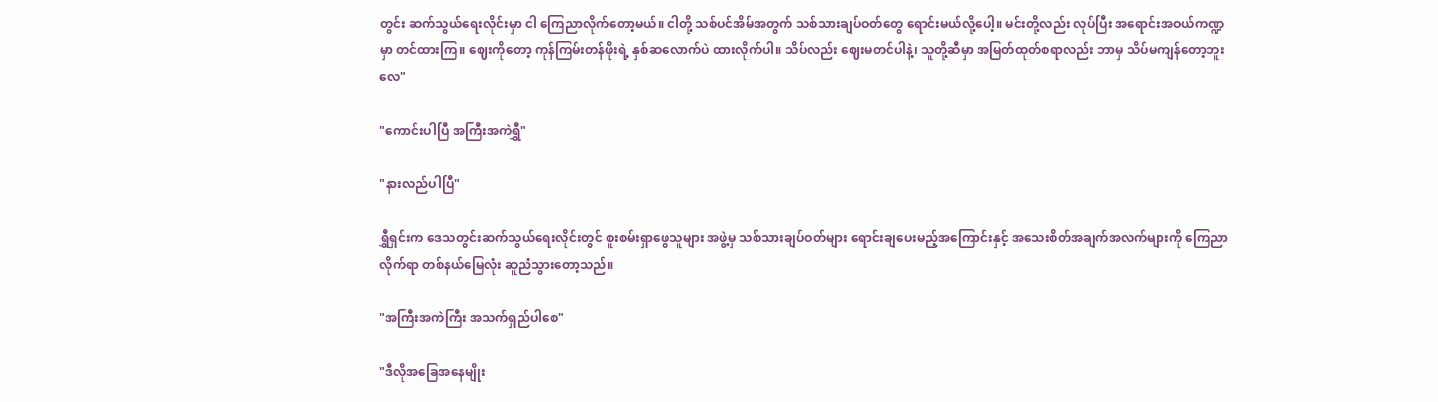တွင်း ဆက်သွယ်ရေးလိုင်းမှာ ငါ ကြေညာလိုက်တော့မယ်။ ငါတို့ သစ်ပင်အိမ်အတွက် သစ်သားချပ်ဝတ်တွေ ရောင်းမယ်လို့ပေါ့။ မင်းတို့လည်း လုပ်ပြီး အရောင်းအဝယ်ကဏ္ဍမှာ တင်ထားကြ။ ဈေးကိုတော့ ကုန်ကြမ်းတန်ဖိုးရဲ့ နှစ်ဆလောက်ပဲ ထားလိုက်ပါ။ သိပ်လည်း ဈေးမတင်ပါနဲ့၊ သူတို့ဆီမှာ အမြတ်ထုတ်စရာလည်း ဘာမှ သိပ်မကျန်တော့ဘူးလေ"

"ကောင်းပါပြီ အကြီးအကဲရွှီ"

"နားလည်ပါပြီ"

ရွှီရှင်းက ဒေသတွင်းဆက်သွယ်ရေးလိုင်းတွင် စူးစမ်းရှာဖွေသူများ အဖွဲ့မှ သစ်သားချပ်ဝတ်များ ရောင်းချပေးမည့်အကြောင်းနှင့် အသေးစိတ်အချက်အလက်များကို ကြေညာလိုက်ရာ တစ်နယ်မြေလုံး ဆူညံသွားတော့သည်။

"အကြီးအကဲကြီး အသက်ရှည်ပါစေ"

"ဒီလိုအခြေအနေမျိုး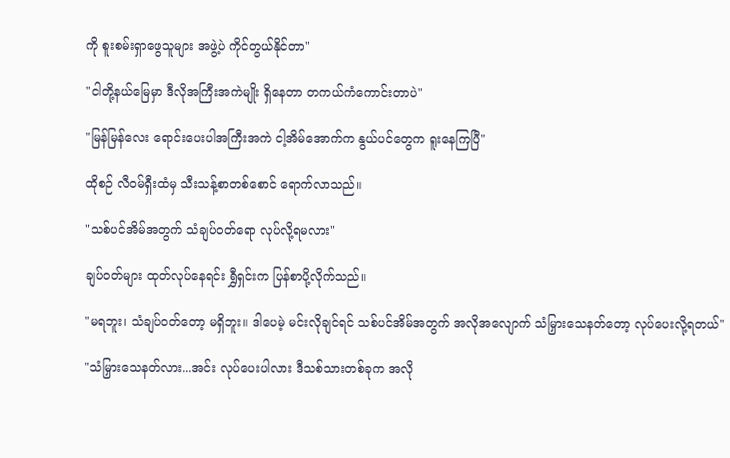ကို စူးစမ်းရှာဖွေသူများ အဖွဲ့ပဲ ကိုင်တွယ်နိုင်တာ"

"ငါတို့နယ်မြေမှာ ဒီလိုအကြီးအကဲမျိုး ရှိနေတာ တကယ်ကံကောင်းတာပဲ"

"မြန်မြန်လေး ရောင်းပေးပါအကြီးအကဲ ငါ့အိမ်အောက်က နွယ်ပင်တွေက ရူးနေကြပြီ"

ထိုစဉ် လီဝမ်ရှီးထံမှ သီးသန့်စာတစ်စောင် ရောက်လာသည်။

"သစ်ပင်အိမ်အတွက် သံချပ်ဝတ်ရော လုပ်လို့ရမလား"

ချပ်ဝတ်များ ထုတ်လုပ်နေရင်း ရွှီရှင်းက ပြန်စာပို့လိုက်သည်။

"မရဘူး၊ သံချပ်ဝတ်တော့ မရှိဘူး။ ဒါပေမဲ့ မင်းလိုချင်ရင် သစ်ပင်အိမ်အတွက် အလိုအလျောက် သံမြှားသေနတ်တော့ လုပ်ပေးလို့ရတယ်"

"သံမြှားသေနတ်လား...အင်း လုပ်ပေးပါလား ဒီသစ်သားတစ်ခုက အလို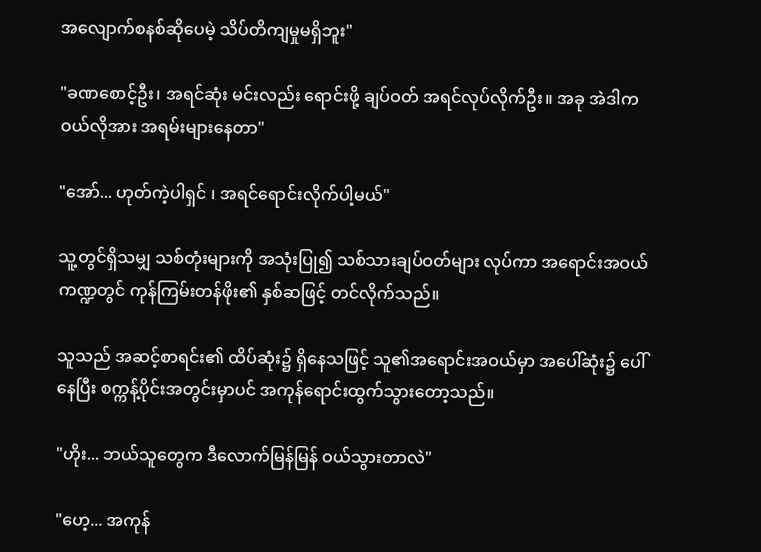အလျောက်စနစ်ဆိုပေမဲ့ သိပ်တိကျမှုမရှိဘူး"

"ခဏစောင့်ဦး၊ အရင်ဆုံး မင်းလည်း ရောင်းဖို့ ချပ်ဝတ် အရင်လုပ်လိုက်ဦး။ အခု အဲဒါက ဝယ်လိုအား အရမ်းများနေတာ"

"အော်... ဟုတ်ကဲ့ပါရှင် ၊ အရင်ရောင်းလိုက်ပါ့မယ်"

သူ့တွင်ရှိသမျှ သစ်တုံးများကို အသုံးပြု၍ သစ်သားချပ်ဝတ်များ လုပ်ကာ အရောင်းအဝယ်ကဏ္ဍတွင် ကုန်ကြမ်းတန်ဖိုး၏ နှစ်ဆဖြင့် တင်လိုက်သည်။

သူသည် အဆင့်စာရင်း၏ ထိပ်ဆုံး၌ ရှိနေသဖြင့် သူ၏အရောင်းအဝယ်မှာ အပေါ်ဆုံး၌ ပေါ်နေပြီး စက္ကန့်ပိုင်းအတွင်းမှာပင် အကုန်ရောင်းထွက်သွားတော့သည်။

"ဟိုး... ဘယ်သူတွေက ဒီလောက်မြန်မြန် ဝယ်သွားတာလဲ"

"ဟေ့... အကုန်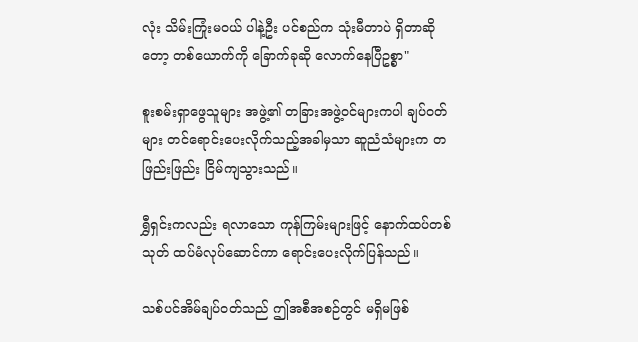လုံး သိမ်းကြုံးမဝယ် ပါနဲ့ဦး ပင်စည်က သုံးမီတာပဲ ရှိတာဆိုတော့ တစ်ယောက်ကို ခြောက်ခုဆို လောက်နေပြီဥစ္စာ"

စူးစမ်းရှာဖွေသူများ အဖွဲ့၏ တခြားအဖွဲ့ဝင်များကပါ ချပ်ဝတ်များ တင်ရောင်းပေးလိုက်သည့်အခါမှသာ ဆူညံသံများက တဖြည်းဖြည်း ငြိမ်ကျသွားသည်။

ရွှီရှင်းကလည်း ရလာသော ကုန်ကြမ်းများဖြင့် နောက်ထပ်တစ်သုတ် ထပ်မံလုပ်ဆောင်ကာ ရောင်းပေးလိုက်ပြန်သည်။

သစ်ပင်အိမ်ချပ်ဝတ်သည် ဤအစီအစဉ်တွင် မရှိမဖြစ်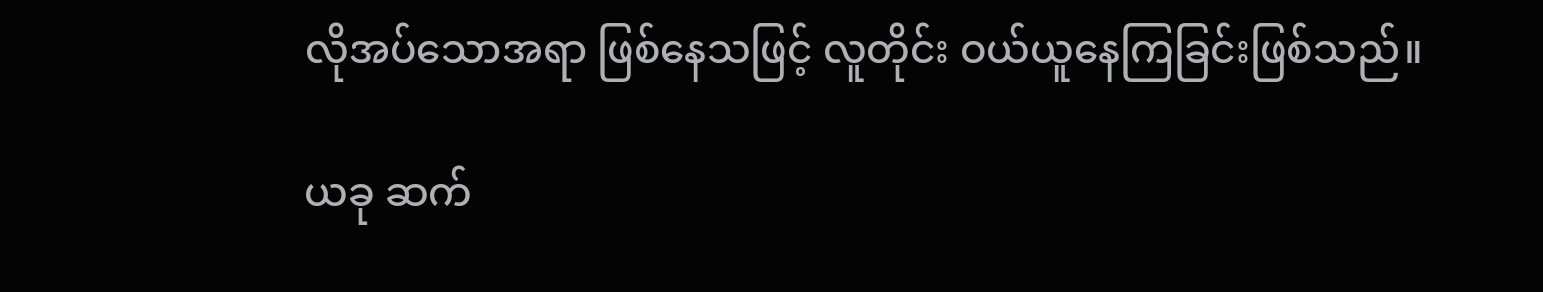လိုအပ်သောအရာ ဖြစ်နေသဖြင့် လူတိုင်း ဝယ်ယူနေကြခြင်းဖြစ်သည်။

ယခု ဆက်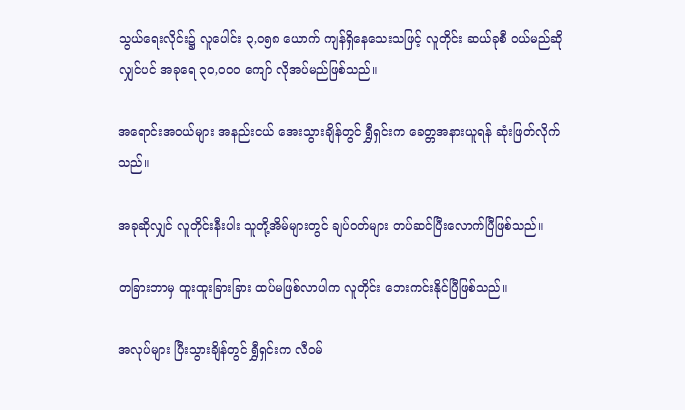သွယ်ရေးလိုင်း၌ လူပေါင်း ၃,၀၅၈ ယောက် ကျန်ရှိနေသေးသဖြင့် လူတိုင်း ဆယ်ခုစီ ဝယ်မည်ဆိုလျှင်ပင် အခုရေ ၃၀,၀၀၀ ကျော် လိုအပ်မည်ဖြစ်သည်။

အရောင်းအဝယ်များ အနည်းငယ် အေးသွားချိန်တွင် ရွှီရှင်းက ခေတ္တအနားယူရန် ဆုံးဖြတ်လိုက်သည်။

အခုဆိုလျှင် လူတိုင်းနီးပါး သူတို့အိမ်များတွင် ချပ်ဝတ်များ တပ်ဆင်ပြီးလောက်ပြီဖြစ်သည်။

တခြားဘာမှ ထူးထူးခြားခြား ထပ်မဖြစ်လာပါက လူတိုင်း ဘေးကင်းနိုင်ပြီဖြစ်သည်။

အလုပ်များ ပြီးသွားချိန်တွင် ရွှီရှင်းက လီဝမ်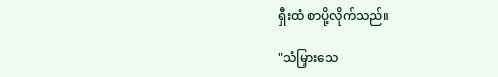ရှီးထံ စာပို့လိုက်သည်။

"သံမြှားသေ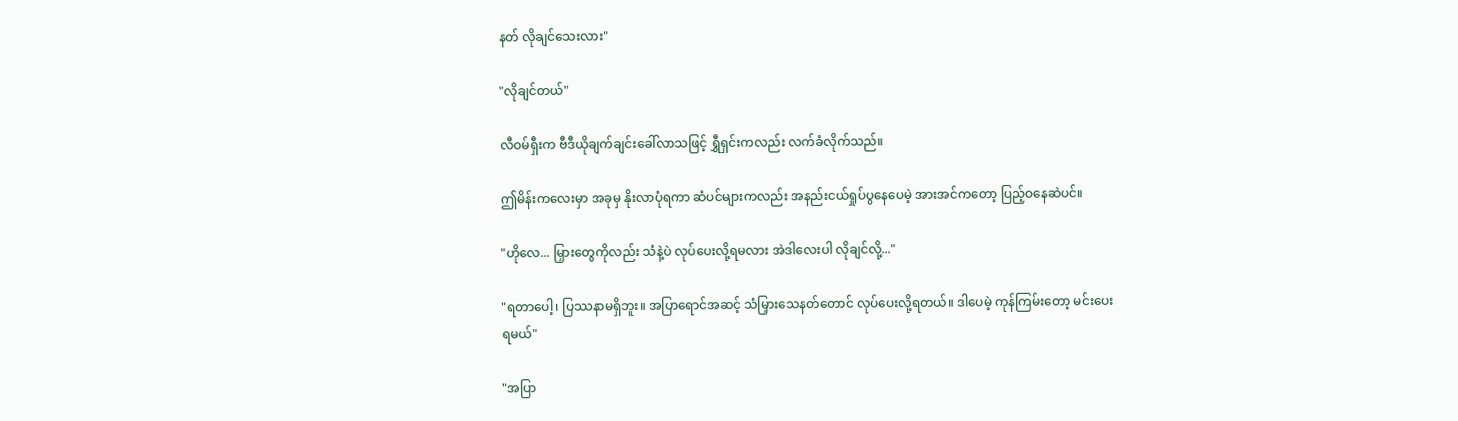နတ် လိုချင်သေးလား"

"လိုချင်တယ်"

လီဝမ်ရှီးက ဗီဒီယိုချက်ချင်းခေါ်လာသဖြင့် ရွှီရှင်းကလည်း လက်ခံလိုက်သည်။

ဤမိန်းကလေးမှာ အခုမှ နိုးလာပုံရကာ ဆံပင်များကလည်း အနည်းငယ်ရှုပ်ပွနေပေမဲ့ အားအင်ကတော့ ပြည့်ဝနေဆဲပင်။

"ဟိုလေ... မြှားတွေကိုလည်း သံနဲ့ပဲ လုပ်ပေးလို့ရမလား အဲဒါလေးပါ လိုချင်လို့..."

"ရတာပေါ့၊ ပြဿနာမရှိဘူး။ အပြာရောင်အဆင့် သံမြှားသေနတ်တောင် လုပ်ပေးလို့ရတယ်။ ဒါပေမဲ့ ကုန်ကြမ်းတော့ မင်းပေးရမယ်"

"အပြာ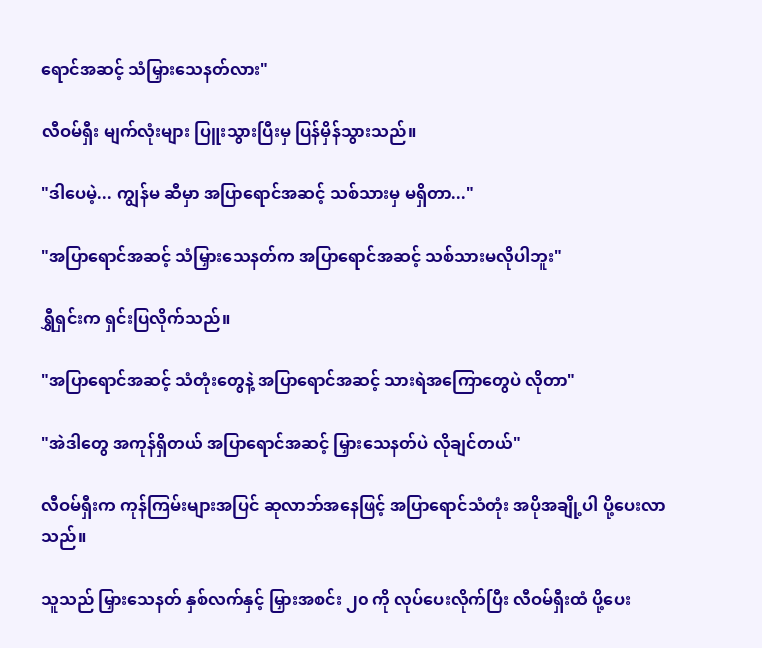ရောင်အဆင့် သံမြှားသေနတ်လား"

လီဝမ်ရှီး မျက်လုံးများ ပြူးသွားပြီးမှ ပြန်မှိန်သွားသည်။

"ဒါပေမဲ့... ကျွန်မ ဆီမှာ အပြာရောင်အဆင့် သစ်သားမှ မရှိတာ..."

"အပြာရောင်အဆင့် သံမြှားသေနတ်က အပြာရောင်အဆင့် သစ်သားမလိုပါဘူး"

ရွှီရှင်းက ရှင်းပြလိုက်သည်။

"အပြာရောင်အဆင့် သံတုံးတွေနဲ့ အပြာရောင်အဆင့် သားရဲအကြောတွေပဲ လိုတာ"

"အဲဒါတွေ အကုန်ရှိတယ် အပြာရောင်အဆင့် မြှားသေနတ်ပဲ လိုချင်တယ်"

လီဝမ်ရှီးက ကုန်ကြမ်းများအပြင် ဆုလာဘ်အနေဖြင့် အပြာရောင်သံတုံး အပိုအချို့ပါ ပို့ပေးလာသည်။

သူသည် မြှားသေနတ် နှစ်လက်နှင့် မြှားအစင်း ၂၀ ကို လုပ်ပေးလိုက်ပြီး လီဝမ်ရှီးထံ ပို့ပေး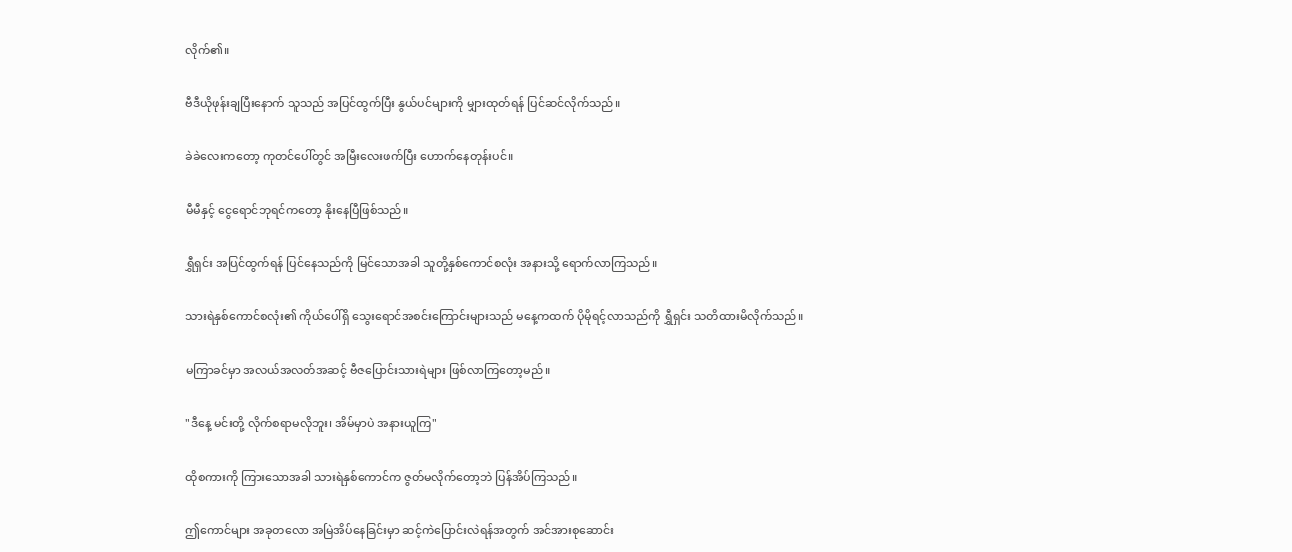လိုက်၏။

ဗီဒီယိုဖုန်းချပြီးနောက် သူသည် အပြင်ထွက်ပြီး နွယ်ပင်များကို မျှားထုတ်ရန် ပြင်ဆင်လိုက်သည်။

ခဲခဲလေးကတော့ ကုတင်ပေါ်တွင် အမြီးလေးဖက်ပြီး ဟောက်နေတုန်းပင်။

မီမီနှင့် ငွေရောင်ဘုရင်ကတော့ နိုးနေပြီဖြစ်သည်။

ရွှီရှင်း အပြင်ထွက်ရန် ပြင်နေသည်ကို မြင်သောအခါ သူတို့နှစ်ကောင်စလုံး အနားသို့ ရောက်လာကြသည်။

သားရဲနှစ်ကောင်စလုံး၏ ကိုယ်ပေါ်ရှိ သွေးရောင်အစင်းကြောင်းများသည် မနေ့ကထက် ပိုမိုရင့်လာသည်ကို ရွှီရှင်း သတိထားမိလိုက်သည်။

မကြာခင်မှာ အလယ်အလတ်အဆင့် ဗီဇပြောင်းသားရဲများ ဖြစ်လာကြတော့မည်။

"ဒီနေ့ မင်းတို့ လိုက်စရာမလိုဘူး၊ အိမ်မှာပဲ အနားယူကြ"

ထိုစကားကို ကြားသောအခါ သားရဲနှစ်ကောင်က ဇွတ်မလိုက်တော့ဘဲ ပြန်အိပ်ကြသည်။

ဤကောင်များ အခုတလော အမြဲအိပ်နေခြင်းမှာ ဆင့်ကဲပြောင်းလဲရန်အတွက် အင်အားစုဆောင်း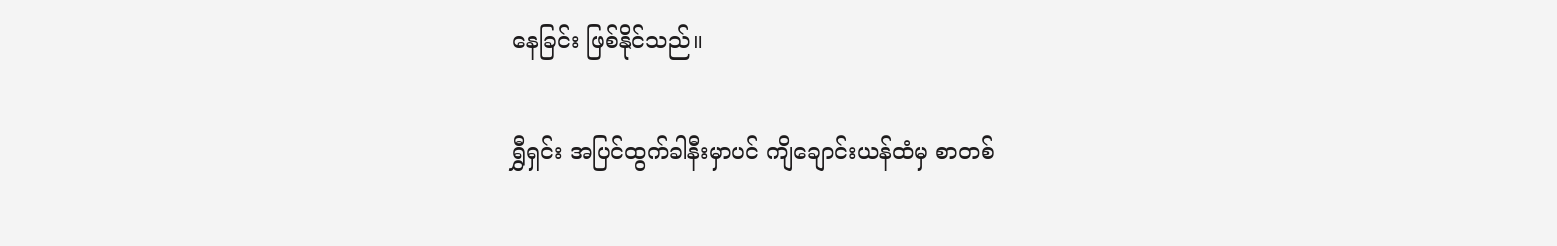နေခြင်း ဖြစ်နိုင်သည်။

ရွှီရှင်း အပြင်ထွက်ခါနီးမှာပင် ကျိချောင်းယန်ထံမှ စာတစ်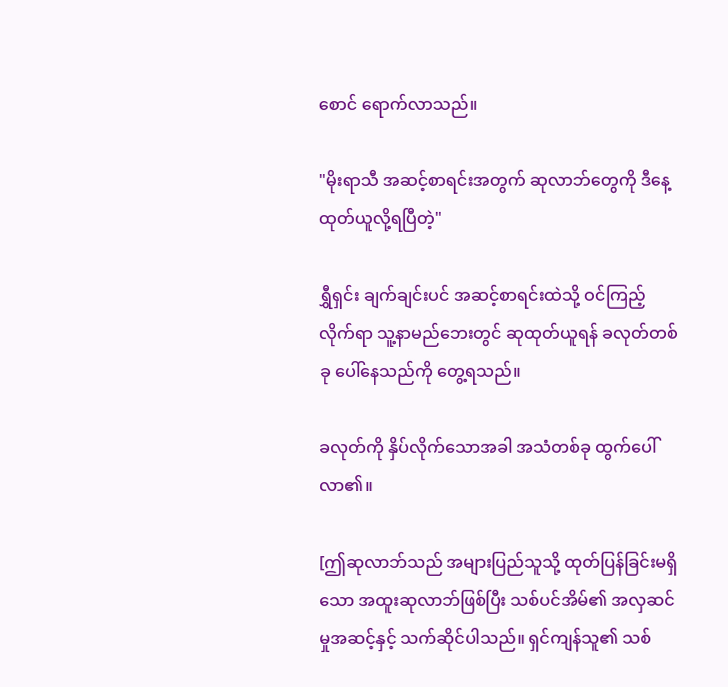စောင် ရောက်လာသည်။

"မိုးရာသီ အဆင့်စာရင်းအတွက် ဆုလာဘ်တွေကို ဒီနေ့ ထုတ်ယူလို့ရပြီတဲ့"

ရွှီရှင်း ချက်ချင်းပင် အဆင့်စာရင်းထဲသို့ ဝင်ကြည့်လိုက်ရာ သူ့နာမည်ဘေးတွင် ဆုထုတ်ယူရန် ခလုတ်တစ်ခု ပေါ်နေသည်ကို တွေ့ရသည်။

ခလုတ်ကို နှိပ်လိုက်သောအခါ အသံတစ်ခု ထွက်ပေါ်လာ၏။

[ဤဆုလာဘ်သည် အများပြည်သူသို့ ထုတ်ပြန်ခြင်းမရှိသော အထူးဆုလာဘ်ဖြစ်ပြီး သစ်ပင်အိမ်၏ အလှဆင်မှုအဆင့်နှင့် သက်ဆိုင်ပါသည်။ ရှင်ကျန်သူ၏ သစ်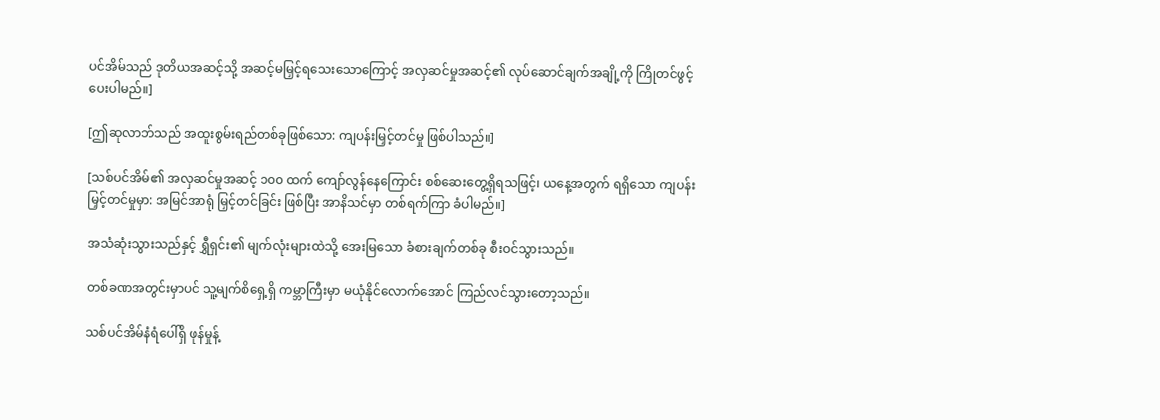ပင်အိမ်သည် ဒုတိယအဆင့်သို့ အဆင့်မမြှင့်ရသေးသောကြောင့် အလှဆင်မှုအဆင့်၏ လုပ်ဆောင်ချက်အချို့ကို ကြိုတင်ဖွင့်ပေးပါမည်။]

[ဤဆုလာဘ်သည် အထူးစွမ်းရည်တစ်ခုဖြစ်သော: ကျပန်းမြှင့်တင်မှု ဖြစ်ပါသည်။]

[သစ်ပင်အိမ်၏ အလှဆင်မှုအဆင့် ၁၀၀ ထက် ကျော်လွန်နေကြောင်း စစ်ဆေးတွေ့ရှိရသဖြင့်၊ ယနေ့အတွက် ရရှိသော ကျပန်းမြှင့်တင်မှုမှာ: အမြင်အာရုံ မြှင့်တင်ခြင်း ဖြစ်ပြီး အာနိသင်မှာ တစ်ရက်ကြာ ခံပါမည်။]

အသံဆုံးသွားသည်နှင့် ရွှီရှင်း၏ မျက်လုံးများထဲသို့ အေးမြသော ခံစားချက်တစ်ခု စီးဝင်သွားသည်။

တစ်ခဏအတွင်းမှာပင် သူ့မျက်စိရှေ့ရှိ ကမ္ဘာကြီးမှာ မယုံနိုင်လောက်အောင် ကြည်လင်သွားတော့သည်။

သစ်ပင်အိမ်နံရံပေါ်ရှိ ဖုန်မှုန့်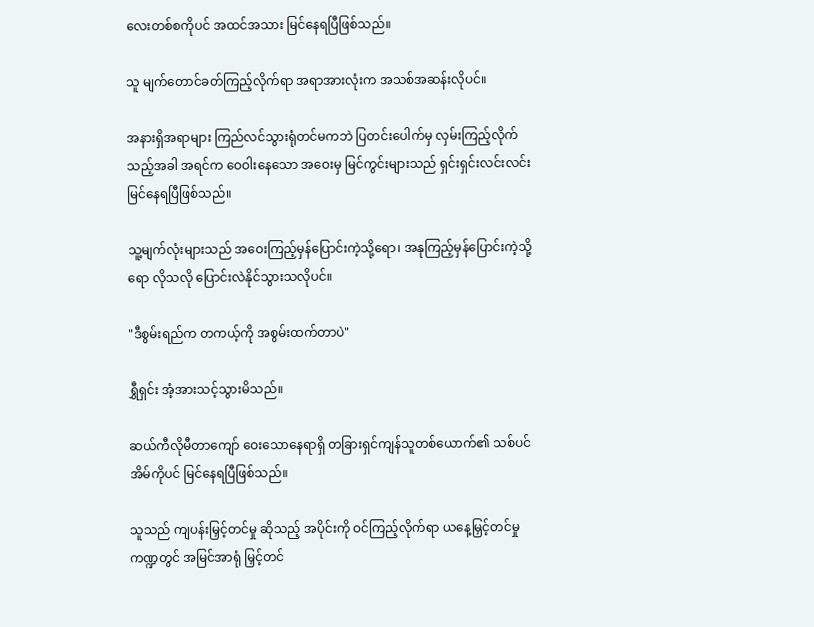လေးတစ်စကိုပင် အထင်အသား မြင်နေရပြီဖြစ်သည်။

သူ မျက်တောင်ခတ်ကြည့်လိုက်ရာ အရာအားလုံးက အသစ်အဆန်းလိုပင်။

အနားရှိအရာများ ကြည်လင်သွားရုံတင်မကဘဲ ပြတင်းပေါက်မှ လှမ်းကြည့်လိုက်သည့်အခါ အရင်က ဝေဝါးနေသော အဝေးမှ မြင်ကွင်းများသည် ရှင်းရှင်းလင်းလင်း မြင်နေရပြီဖြစ်သည်။

သူ့မျက်လုံးများသည် အဝေးကြည့်မှန်ပြောင်းကဲ့သို့ရော၊ အနုကြည့်မှန်ပြောင်းကဲ့သို့ရော လိုသလို ပြောင်းလဲနိုင်သွားသလိုပင်။

"ဒီစွမ်းရည်က တကယ့်ကို အစွမ်းထက်တာပဲ"

ရွှီရှင်း အံ့အားသင့်သွားမိသည်။

ဆယ်ကီလိုမီတာကျော် ဝေးသောနေရာရှိ တခြားရှင်ကျန်သူတစ်ယောက်၏ သစ်ပင်အိမ်ကိုပင် မြင်နေရပြီဖြစ်သည်။

သူသည် ကျပန်းမြှင့်တင်မှု ဆိုသည့် အပိုင်းကို ဝင်ကြည့်လိုက်ရာ ယနေ့မြှင့်တင်မှု ကဏ္ဍတွင် အမြင်အာရုံ မြှင့်တင်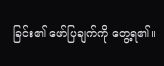ခြင်း၏ ဖော်ပြချက်ကို တွေ့ရ၏။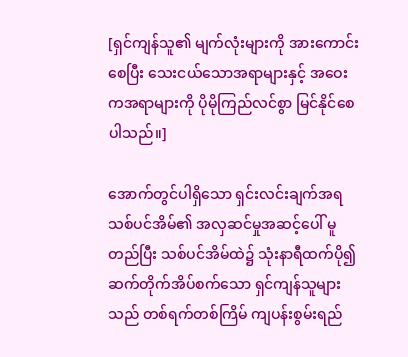[ရှင်ကျန်သူ၏ မျက်လုံးများကို အားကောင်းစေပြီး သေးငယ်သောအရာများနှင့် အဝေးကအရာများကို ပိုမိုကြည်လင်စွာ မြင်နိုင်စေပါသည်။]

အောက်တွင်ပါရှိသော ရှင်းလင်းချက်အရ သစ်ပင်အိမ်၏ အလှဆင်မှုအဆင့်ပေါ် မူတည်ပြီး သစ်ပင်အိမ်ထဲ၌ သုံးနာရီထက်ပို၍ ဆက်တိုက်အိပ်စက်သော ရှင်ကျန်သူများသည် တစ်ရက်တစ်ကြိမ် ကျပန်းစွမ်းရည်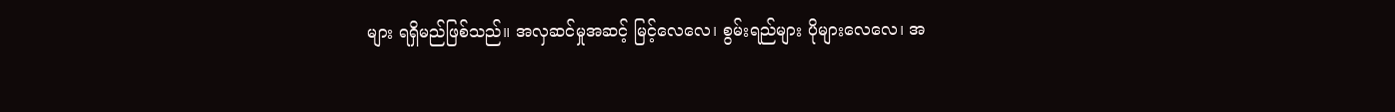များ ရရှိမည်ဖြစ်သည်။ အလှဆင်မှုအဆင့် မြင့်လေလေ၊ စွမ်းရည်များ ပိုများလေလေ၊ အ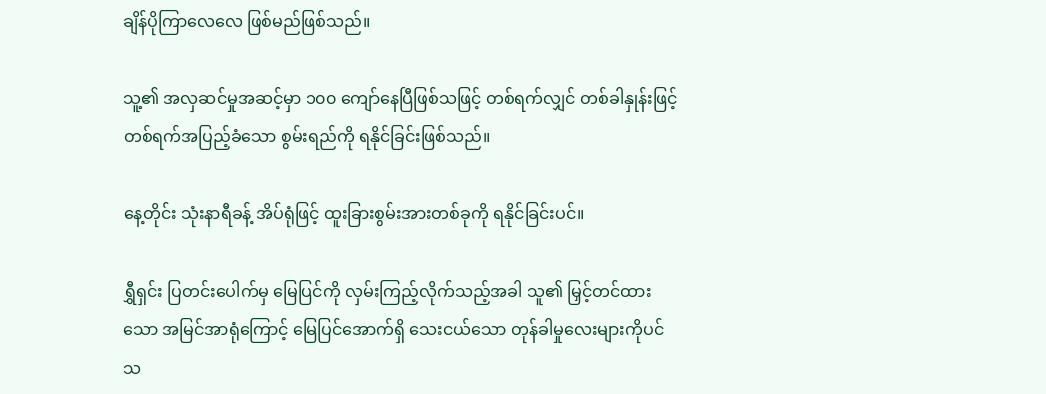ချိန်ပိုကြာလေလေ ဖြစ်မည်ဖြစ်သည်။

သူ့၏ အလှဆင်မှုအဆင့်မှာ ၁၀၀ ကျော်နေပြီဖြစ်သဖြင့် တစ်ရက်လျှင် တစ်ခါနှုန်းဖြင့် တစ်ရက်အပြည့်ခံသော စွမ်းရည်ကို ရနိုင်ခြင်းဖြစ်သည်။

နေ့တိုင်း သုံးနာရီခန့် အိပ်ရုံဖြင့် ထူးခြားစွမ်းအားတစ်ခုကို ရနိုင်ခြင်းပင်။

ရွှီရှင်း ပြတင်းပေါက်မှ မြေပြင်ကို လှမ်းကြည့်လိုက်သည့်အခါ သူ၏ မြှင့်တင်ထားသော အမြင်အာရုံကြောင့် မြေပြင်အောက်ရှိ သေးငယ်သော တုန်ခါမှုလေးများကိုပင် သ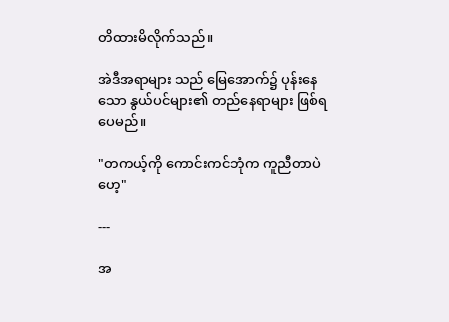တိထားမိလိုက်သည်။

အဲဒီအရာများ သည် မြေအောက်၌ ပုန်းနေသော နွယ်ပင်များ၏ တည်နေရာများ ဖြစ်ရပေမည်။

"တကယ့်ကို ကောင်းကင်ဘုံက ကူညီတာပဲဟေ့"

---

အ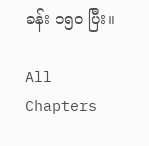ခန်း ၁၅၀ ပြီး။

All Chapters